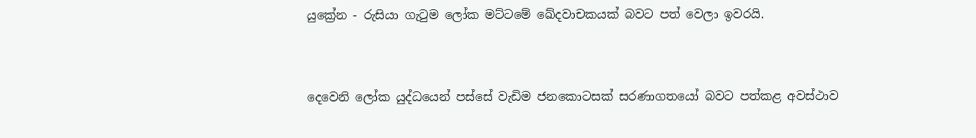යුක්‍රේන - රුසියා ගැටුම ලෝක මට්ටමේ ඛේදවාචකයක් බවට පත් වෙලා ඉවරයි.



දෙවෙනි ලෝක යුද්ධයෙන් පස්සේ වැඩිම ජනකොටසක් සරණාගතයෝ බවට පත්කළ අවස්ථාව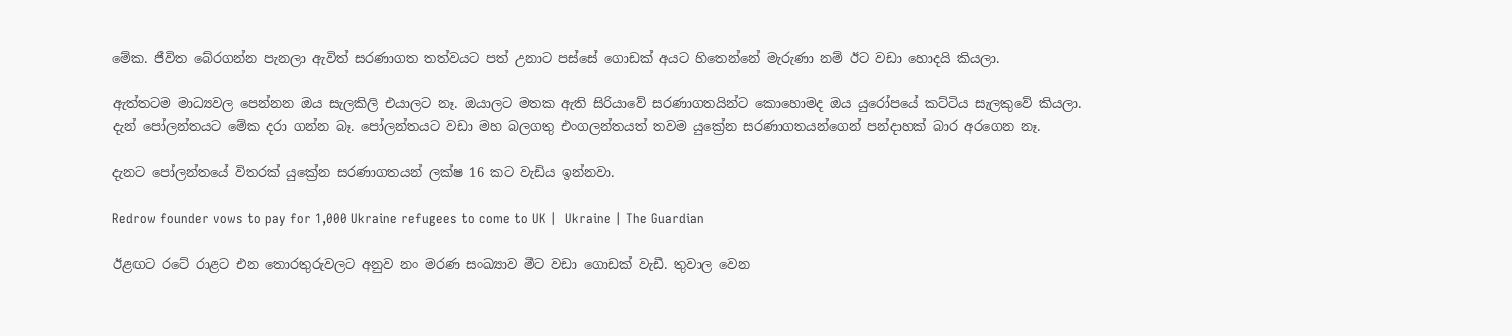මේක. ජීවිත බේරගන්න පැනලා ඇවිත් සරණාගත තත්වයට පත් උනාට පස්සේ ගොඩක් අයට හිතෙන්නේ මැරුණා නම් ඊට වඩා හොදයි කියලා.

ඇත්තටම මාධ්‍යවල පෙන්නන ඔය සැලකිලි එයාලට නෑ. ඔයාලට මතක ඇති සිරියාවේ සරණාගතයින්ට කොහොමද ඔය යුරෝපයේ කට්ටිය සැලකුවේ කියලා.
දැන් පෝලන්තයට මේක දරා ගන්න බෑ. පෝලන්තයට වඩා මහ බලගතු එංගලන්තයත් තවම යුක්‍රේන සරණාගතයන්ගෙන් පන්දාහක් බාර අරගෙන නෑ.

දැනට පෝලන්තයේ විතරක් යුක්‍රේන සරණාගතයන් ලක්ෂ 16 කට වැඩිය ඉන්නවා.

Redrow founder vows to pay for 1,000 Ukraine refugees to come to UK |  Ukraine | The Guardian

ඊළඟට රටේ රාළට එන තොරතුරුවලට අනුව නං මරණ සංඛ්‍යාව මීට වඩා ගොඩක් වැඩී. තුවාල වෙන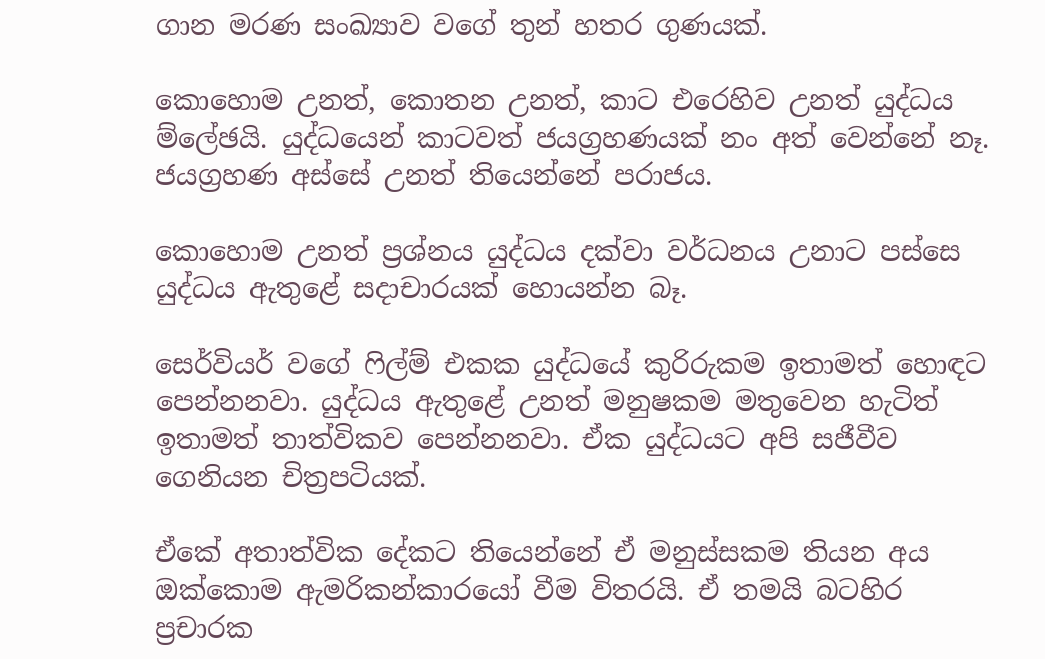ගාන මරණ සංඛ්‍යාව වගේ තුන් හතර ගුණයක්.

කොහොම උනත්, කොතන උනත්, කාට එරෙහිව උනත් යුද්ධය ම්ලේඡයි. යුද්ධයෙන් කාටවත් ජයග්‍රහණයක් නං අත් වෙන්නේ නෑ. ජයග්‍රහණ අස්සේ උනත් තියෙන්නේ පරාජය.

කොහොම උනත් ප්‍රශ්නය යුද්ධය දක්වා වර්ධනය උනාට පස්සෙ යුද්ධය ඇතුළේ සදාචාරයක් හොයන්න බෑ.

සෙර්වියර් වගේ ෆිල්ම් එකක යුද්ධයේ කුරිරුකම ඉතාමත් හොඳට පෙන්නනවා. යුද්ධය ඇතුළේ උනත් මනුෂකම මතුවෙන හැටිත් ඉතාමත් තාත්විකව පෙන්නනවා. ඒක යුද්ධයට අපි සජීවීව ගෙනියන චිත්‍රපටියක්.

ඒකේ අතාත්වික දේකට තියෙන්නේ ඒ මනුස්සකම තියන අය ඔක්කොම ඇමරිකන්කාරයෝ වීම විතරයි. ඒ තමයි බටහිර ප්‍රචාරක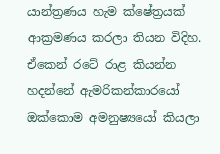යාන්ත්‍රණය හැම ක්ෂේත්‍රයක් ආක්‍රමණය කරලා තියන විදිහ. ඒකෙන් රටේ රාළ කියන්න හදන්නේ ඇමරිකන්කාරයෝ ඔක්කොම අමනුෂ්‍යයෝ කියලා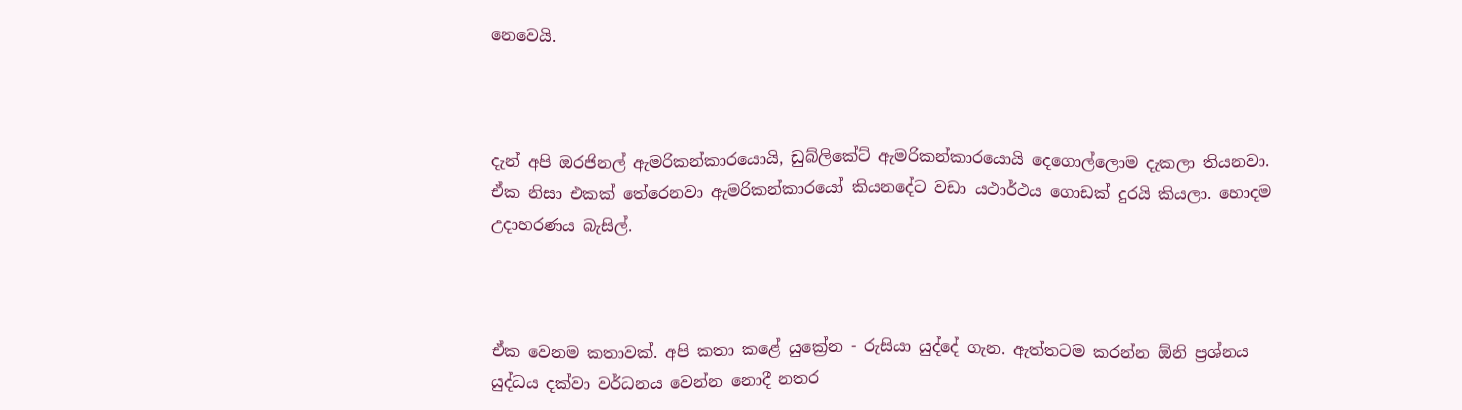නෙවෙයි.



දැන් අපි ඔරජිනල් ඇමරිකන්කාරයොයි, ඩුබ්ලිකේට් ඇමරිකන්කාරයොයි දෙගොල්ලොම දැකලා තියනවා. ඒක නිසා එකක් තේරෙනවා ඇමරිකන්කාරයෝ කියනදේට වඩා යථාර්ථය ගොඩක් දුරයි කියලා. හොදම උදාහරණය බැසිල්.



ඒක වෙනම කතාවක්. අපි කතා කළේ යුක්‍රේන - රුසියා යුද්දේ ගැන. ඇත්තටම කරන්න ඕනි ප්‍රශ්නය යුද්ධය දක්වා වර්ධනය වෙන්න නොදී නතර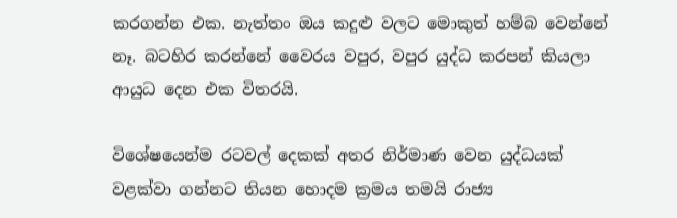කරගන්න එක. නැත්තං ඔය කදුළු වලට මොකුත් හම්බ වෙන්නේ නෑ. බටහිර කරන්නේ වෛරය වපුර, වපුර යුද්ධ කරපන් කියලා ආයුධ දෙන එක විතරයි.

විශේෂයෙන්ම රටවල් දෙකක් අතර නිර්මාණ වෙන යුද්ධයක් වළක්වා ගන්නට තියන හොදම ක්‍රමය තමයි රාජ්‍ය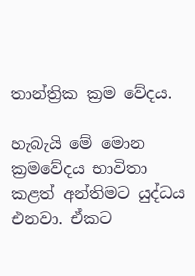තාන්ත්‍රික ක්‍රම වේදය.

හැබැයි මේ මොන ක්‍රමවේදය භාවිතා කළත් අන්තිමට යුද්ධය එනවා. ඒකට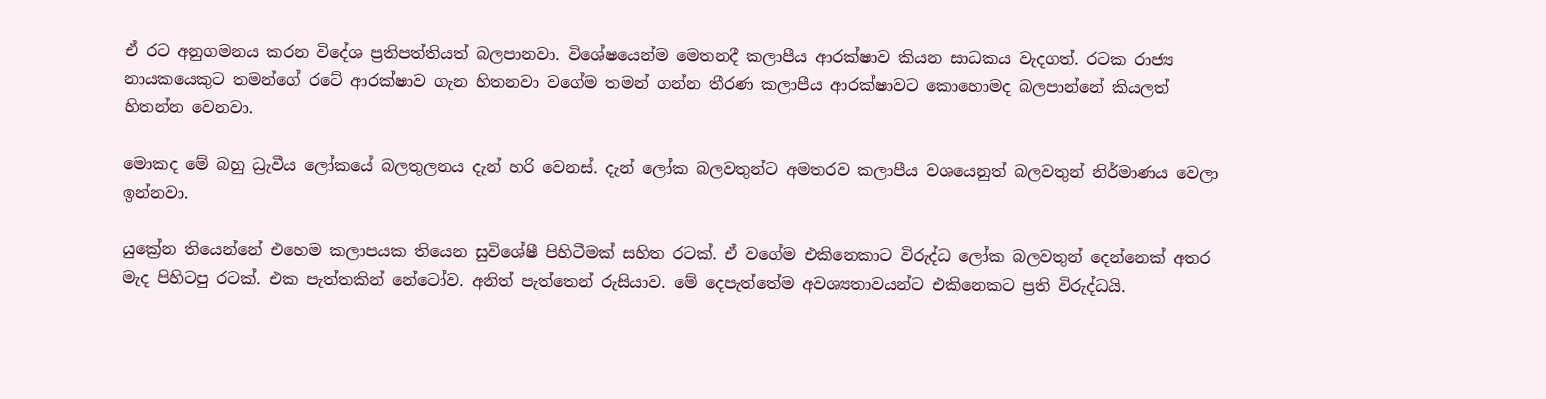ඒ රට අනුගමනය කරන විදේශ ප්‍රතිපත්තියත් බලපානවා. විශේෂයෙන්ම මෙතනදී කලාපීය ආරක්ෂාව කියන සාධකය වැදගත්. රටක රාජ්‍ය නායකයෙකුට තමන්ගේ රටේ ආරක්ෂාව ගැන හිතනවා වගේම තමන් ගන්න තීරණ කලාපීය ආරක්ෂාවට කොහොමද බලපාන්නේ කියලත් හිතන්න වෙනවා.

මොකද මේ බහු ධ්‍රැවීය ලෝකයේ බලතුලනය දැන් හරි වෙනස්. දැන් ලෝක බලවතුන්ට අමතරව කලාපීය වශයෙනුත් බලවතුන් නිර්මාණය වෙලා ඉන්නවා.

යුක්‍රේන තියෙන්නේ එහෙම කලාපයක තියෙන සුවිශේෂී පිහිටීමක් සහිත රටක්. ඒ වගේම එකිනෙකාට විරුද්ධ ලෝක බලවතුන් දෙන්නෙක් අතර මැද පිහිටපු රටක්. එක පැත්තකින් නේටෝව. අනිත් පැත්තෙන් රුසියාව. මේ දෙපැත්තේම අවශ්‍යතාවයන්ට එකිනෙකට ප්‍රති විරුද්ධයි.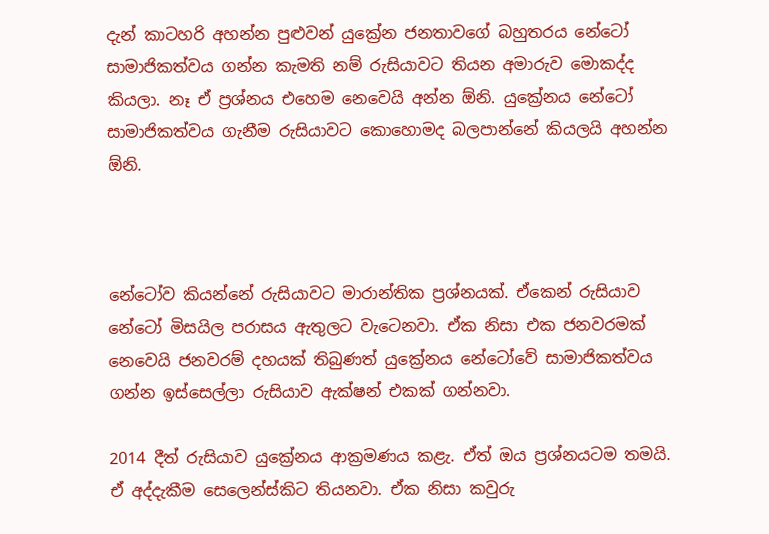දැන් කාටහරි අහන්න පුළුවන් යුක්‍රේන ජනතාවගේ බහුතරය නේටෝ සාමාජිකත්වය ගන්න කැමති නම් රුසියාවට තියන අමාරුව මොකද්ද කියලා. නෑ ඒ ප්‍රශ්නය එහෙම නෙවෙයි අන්න ඕනි. යුක්‍රේනය නේටෝ සාමාජිකත්වය ගැනීම රුසියාවට කොහොමද බලපාන්නේ කියලයි අහන්න ඕනි.



නේටෝව කියන්නේ රුසියාවට මාරාන්තික ප්‍රශ්නයක්. ඒකෙන් රුසියාව නේටෝ මිසයිල පරාසය ඇතුලට වැටෙනවා. ඒක නිසා එක ජනවරමක් නෙවෙයි ජනවරම් දහයක් තිබුණත් යුක්‍රේනය නේටෝවේ සාමාජිකත්වය ගන්න ඉස්සෙල්ලා රුසියාව ඇක්ෂන් එකක් ගන්නවා.

2014 දීත් රුසියාව යුක්‍රේනය ආක්‍රමණය කළැ. ඒත් ඔය ප්‍රශ්නයටම තමයි. ඒ අද්දැකීම සෙලෙන්ස්කිට තියනවා. ඒක නිසා කවුරු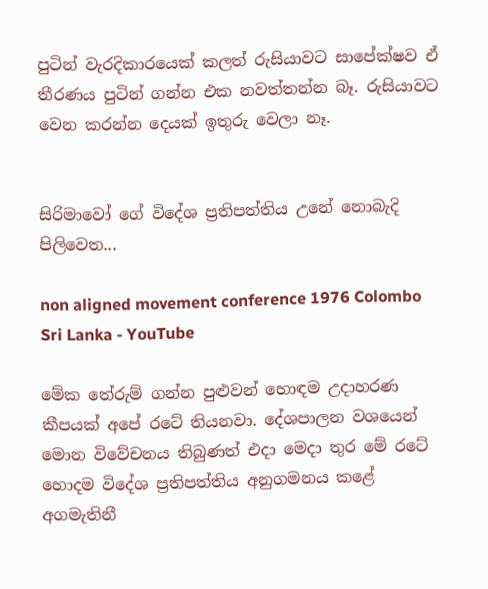පුටින් වැරදිකාරයෙක් කලත් රුසියාවට සාපේක්ෂව ඒ තීරණය පුටින් ගන්න එක නවත්තන්න බෑ. රුසියාවට වෙන කරන්න දෙයක් ඉතුරු වෙලා නෑ.


සිරිමාවෝ ගේ විදේශ ප්‍රතිපත්තිය උනේ නොබැදි පිලිවෙත...

non aligned movement conference 1976 Colombo Sri Lanka - YouTube

මේක තේරුම් ගන්න පුළුවන් හොඳම උදාහරණ කීපයක් අපේ රටේ තියනවා. දේශපාලන වශයෙන් මොන විවේචනය තිබුණත් එදා මෙදා තුර මේ රටේ හොදම විදේශ ප්‍රතිපත්තිය අනුගමනය කළේ අගමැතිනී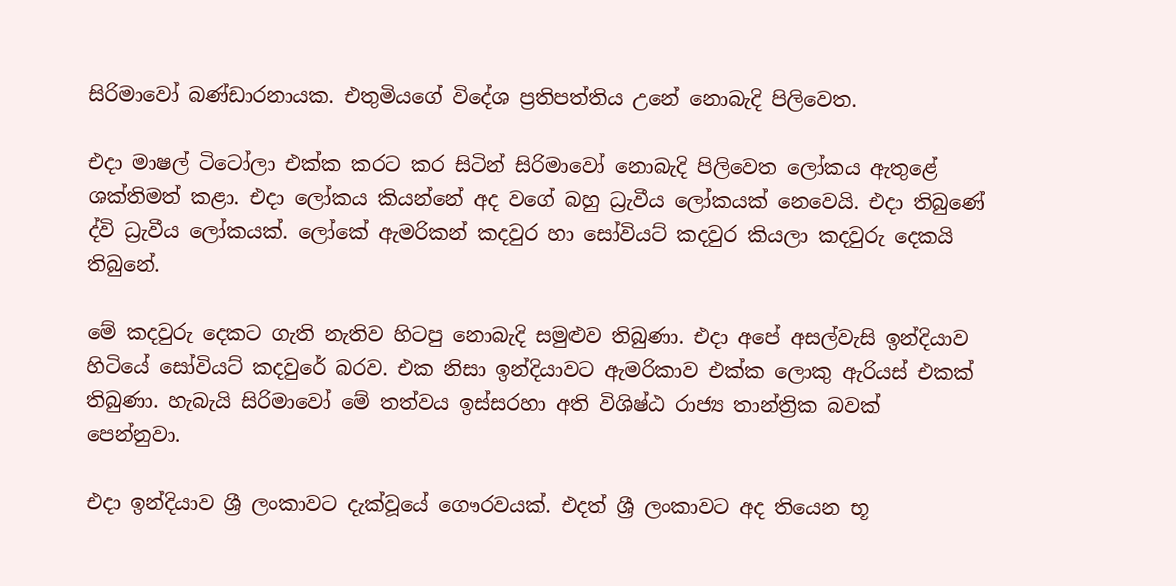සිරිමාවෝ බණ්ඩාරනායක. එතුමියගේ විදේශ ප්‍රතිපත්තිය උනේ නොබැදි පිලිවෙත.

එදා මාෂල් ටිටෝලා එක්ක කරට කර සිටින් සිරිමාවෝ නොබැදි පිලිවෙත ලෝකය ඇතුළේ ශක්තිමත් කළා. එදා ලෝකය කියන්නේ අද වගේ බහු ධ්‍රැවීය ලෝකයක් නෙවෙයි. එදා තිබුණේ ද්වි ධ්‍රැවීය ලෝකයක්. ලෝකේ ඇමරිකන් කදවුර හා සෝවියට් කදවුර කියලා කදවුරු දෙකයි තිබුනේ.

මේ කදවුරු දෙකට ගැති නැතිව හිටපු නොබැදි සමුළුව තිබුණා. එදා අපේ අසල්වැසි ඉන්දියාව හිටියේ සෝවියට් කදවුරේ බරව. එක නිසා ඉන්දියාවට ඇමරිකාව එක්ක ලොකු ඇරියස් එකක් තිබුණා. හැබැයි සිරිමාවෝ මේ තත්වය ඉස්සරහා අති විශිෂ්ඨ රාජ්‍ය තාන්ත්‍රික බවක් පෙන්නුවා.

එදා ඉන්දියාව ශ්‍රී ලංකාවට දැක්වූයේ ගෞරවයක්. එදත් ශ්‍රී ලංකාවට අද තියෙන භූ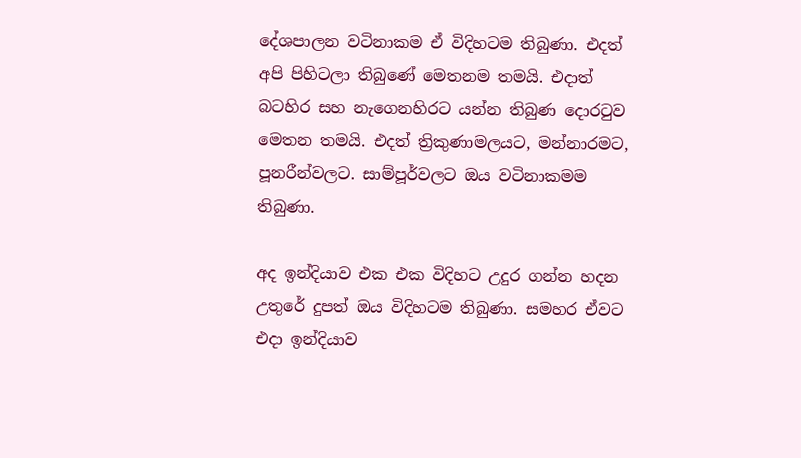දේශපාලන වටිනාකම ඒ විදිහටම තිබුණා. එදත් අපි පිහිටලා තිබුණේ මෙතනම තමයි. එදාත් බටහිර සහ නැගෙනහිරට යන්න තිබුණ දොරටුව මෙතන තමයි. එදත් ත්‍රිකුණාමලයට, මන්නාරමට, පූනරීන්වලට. සාම්පූර්වලට ඔය වටිනාකමම තිබුණා.

අද ඉන්දියාව එක එක විදිහට උදුර ගන්න හදන උතුරේ දුපත් ඔය විදිහටම තිබුණා. සමහර ඒවට එදා ඉන්දියාව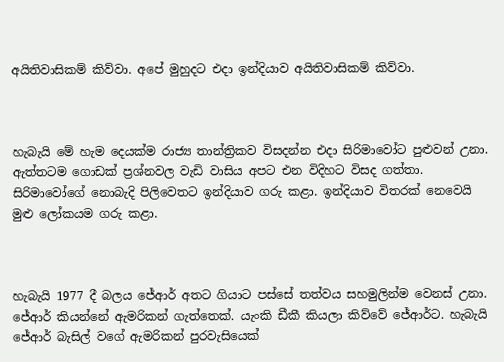අයිතිවාසිකම් කිව්වා. අපේ මුහුදට එදා ඉන්දියාව අයිතිවාසිකම් කිව්වා.



හැබැයි මේ හැම දෙයක්ම රාජ්‍ය තාන්ත්‍රිකව විසදන්න එදා සිරිමාවෝට පුළුවන් උනා. ඇත්තටම ගොඩක් ප්‍රශ්නවල වැඩි වාසිය අපට එන විදිහට විසද ගත්තා. සිරිමාවෝගේ නොබැදි පිලිවෙතට ඉන්දියාව ගරු කළා. ඉන්දියාව විතරක් නෙවෙයි මුළු ලෝකයම ගරු කළා.



හැබැයි 1977 දී බලය ජේආර් අතට ගියාට පස්සේ තත්වය සහමුලින්ම වෙනස් උනා. ජේආර් කියන්නේ ඇමරිකන් ගැත්තෙක්. යැංකි ඩීකී කියලා කිව්වේ ජේආර්ට. හැබැයි ජේආර් බැසිල් වගේ ඇමරිකන් පුරවැසියෙක්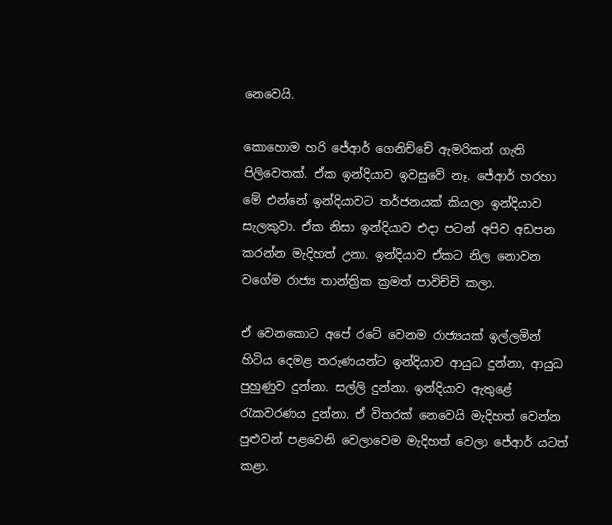නෙවෙයි.

කොහොම හරි ජේආර් ගෙනිච්චේ ඇමරිකන් ගැති පිලිවෙතක්. ඒක ඉන්දියාව ඉවසුවේ නෑ. ජේආර් හරහා මේ එන්නේ ඉන්දියාවට තර්ජනයක් කියලා ඉන්දියාව සැලකුවා. ඒක නිසා ඉන්දියාව එදා පටන් අපිව අඩපන කරන්න මැදිහත් උනා. ඉන්දියාව ඒකට නිල නොවන වගේම රාජ්‍ය තාන්ත්‍රික ක්‍රමත් පාවිච්චි කලා.

ඒ වෙනකොට අපේ රටේ වෙනම රාජ්‍යයක් ඉල්ලමින් හිටිය දෙමළ තරුණයන්ට ඉන්දියාව ආයුධ දුන්නා, ආයුධ පුහුණුව දුන්නා. සල්ලි දුන්නා. ඉන්දියාව ඇතුළේ රැකවරණය දුන්නා. ඒ විතරක් නෙවෙයි මැදිහත් වෙන්න පුළුවන් පළවෙනි වෙලාවෙම මැදිහත් වෙලා ජේආර් යටත් කළා.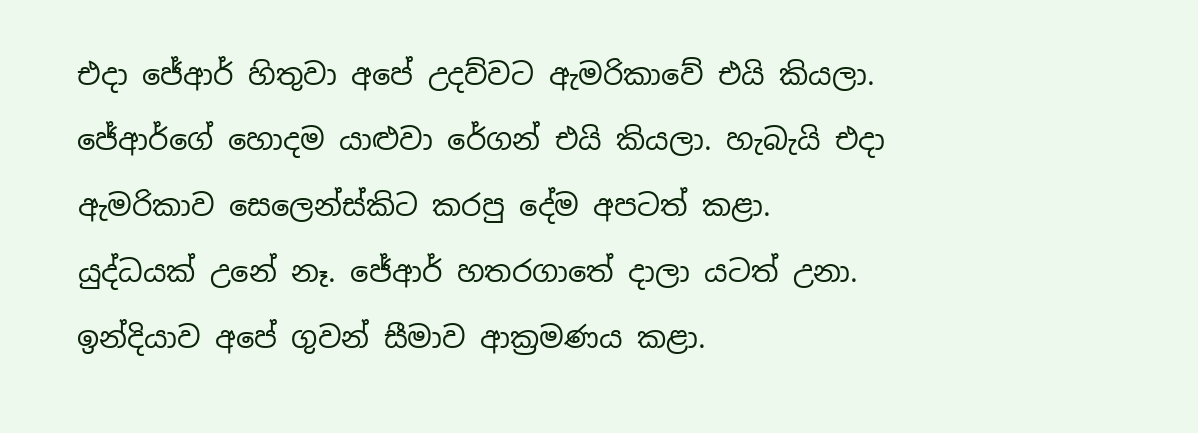එදා ජේආර් හිතුවා අපේ උදව්වට ඇමරිකාවේ එයි කියලා. ජේආර්ගේ හොදම යාළුවා රේගන් එයි කියලා. හැබැයි එදා ඇමරිකාව සෙලෙන්ස්කිට කරපු දේම අපටත් කළා. යුද්ධයක් උනේ නෑ. ජේආර් හතරගාතේ දාලා යටත් උනා. ඉන්දියාව අපේ ගුවන් සීමාව ආක්‍රමණය කළා.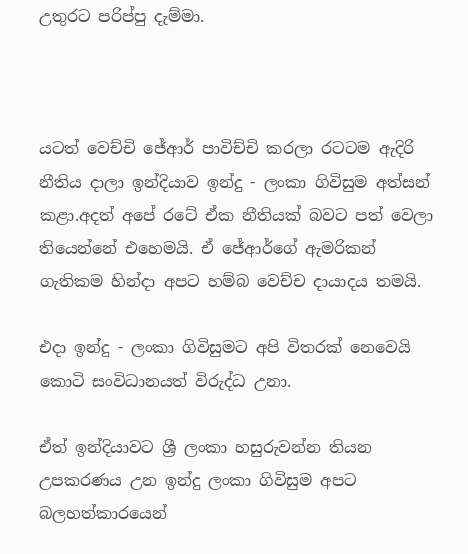උතුරට පරිප්පු දැම්මා.



යටත් වෙච්චි ජේආර් පාවිච්චි කරලා රටටම ඇදිරි නීතිය දාලා ඉන්දියාව ඉන්දු - ලංකා ගිවිසුම අත්සන් කළා.අදත් අපේ රටේ ඒක නීතියක් බවට පත් වෙලා තියෙන්නේ එහෙමයි. ඒ ජේආර්ගේ ඇමරිකන් ගැතිකම හින්දා අපට හම්බ වෙච්ච දායාදය තමයි.

එදා ඉන්දු - ලංකා ගිවිසුමට අපි විතරක් නෙවෙයි කොටි සංවිධානයත් විරුද්ධ උනා.

ඒත් ඉන්දියාවට ශ්‍රී ලංකා හසුරුවන්න තියන උපකරණය උන ඉන්දු ලංකා ගිවිසුම අපට බලහත්කාරයෙන්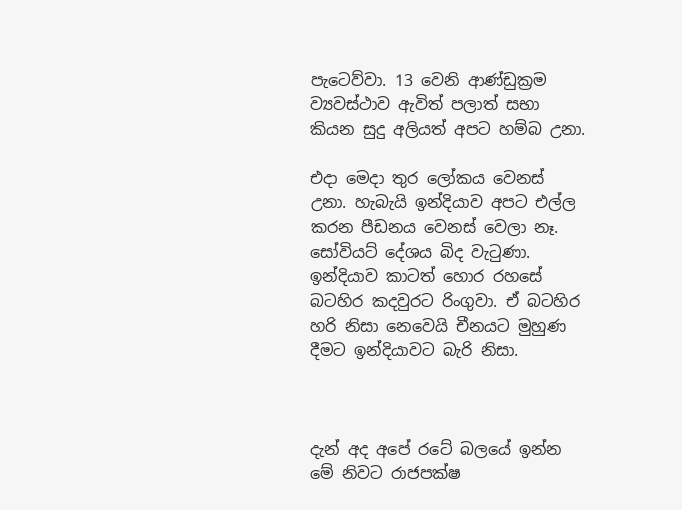පැටෙව්වා. 13 වෙනි ආණ්ඩුක්‍රම ව්‍යවස්ථාව ඇවිත් පලාත් සභා කියන සුදු අලියත් අපට හම්බ උනා.

එදා මෙදා තුර ලෝකය වෙනස් උනා. හැබැයි ඉන්දියාව අපට එල්ල කරන පීඩනය වෙනස් වෙලා නෑ. සෝවියට් දේශය බිද වැටුණා. ඉන්දියාව කාටත් හොර රහසේ බටහිර කදවුරට රිංගුවා. ඒ බටහිර හරි නිසා නෙවෙයි චීනයට මුහුණ දීමට ඉන්දියාවට බැරි නිසා.



දැන් අද අපේ රටේ බලයේ ඉන්න මේ නිවට රාජපක්ෂ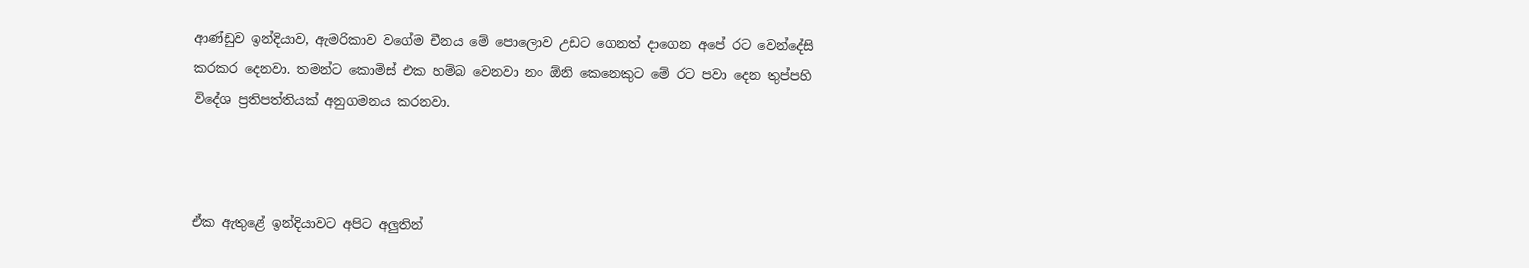ආණ්ඩුව ඉන්දියාව, ඇමරිකාව වගේම චීනය මේ පොලොව උඩට ගෙනත් දාගෙන අපේ රට වෙන්දේසි කරකර දෙනවා. තමන්ට කොමිස් එක හම්බ වෙනවා නං ඕනි කෙනෙකුට මේ රට පවා දෙන තුප්පහි විදේශ ප්‍රතිපත්තියක් අනුගමනය කරනවා.



ඒක ඇතුළේ ඉන්දියාවට අපිට අලුතින්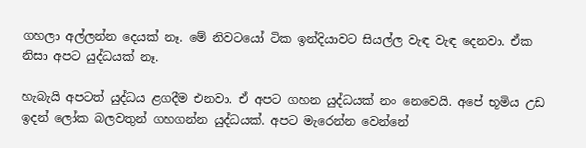ගහලා අල්ලන්න දෙයක් නෑ. මේ නිවටයෝ ටික ඉන්දියාවට සියල්ල වැඳ වැඳ දෙනවා. ඒක නිසා අපට යුද්ධයක් නෑ.

හැබැයි අපටත් යුද්ධය ළගදීම එනවා. ඒ අපට ගහන යුද්ධයක් නං නෙවෙයි. අපේ භූමිය උඩ ඉදන් ලෝක බලවතුන් ගහගන්න යුද්ධයක්. අපට මැරෙන්න වෙන්නේ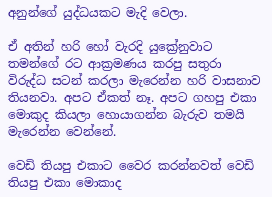අනුන්ගේ යුද්ධයකට මැදි වෙලා.

ඒ අතින් හරි හෝ වැරදි යුක්‍රේනුවාට තමන්ගේ රට ආක්‍රමණය කරපු සතුරා විරුද්ධ සටන් කරලා මැරෙන්න හරි වාසනාව තියනවා. අපට ඒකත් නෑ. අපට ගහපු එකා මොකුද කියලා හොයාගන්න බැරුව තමයි මැරෙන්න වෙන්නේ.

වෙඩි තියපු එකාට වෛර කරන්නවත් වෙඩි තියපු එකා මොකාද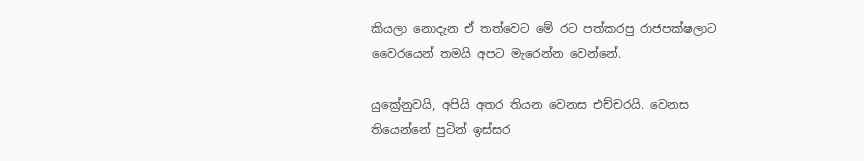කියලා නොදැන ඒ තත්වෙට මේ රට පත්කරපු රාජපක්ෂලාට වෛරයෙන් තමයි අපට මැරෙන්න වෙන්නේ.

යුක්‍රේනුවයි, අපියි අතර තියන වෙනස එච්චරයි. වෙනස තියෙන්නේ පුටින් ඉස්සර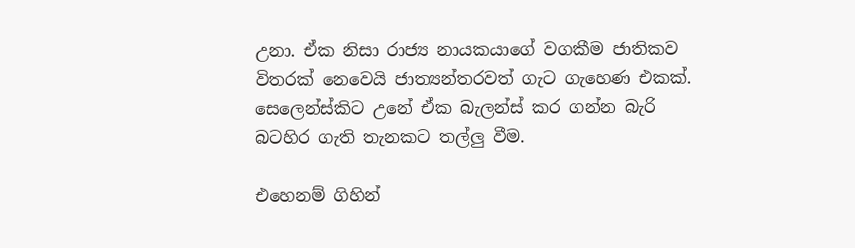උනා. ඒක නිසා රාජ්‍ය නායකයාගේ වගකීම ජාතිකව විතරක් නෙවෙයි ජාත්‍යන්තරවත් ගැට ගැහෙණ එකක්. සෙලෙන්ස්කිට උනේ ඒක බැලන්ස් කර ගන්න බැරි බටහිර ගැති තැනකට තල්ලු වීම.

එහෙනම් ගිහින්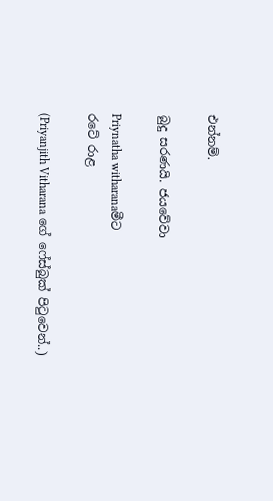එන්නම්.

බුදු සරණයි. ජයවේවා

Priynatha witharanaමීට
රටේ රාළ

(Priyanjith Vitharana ගේ ෆේස්බුක් පිටුවෙන්..)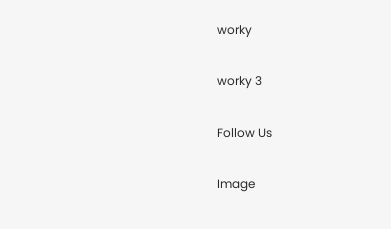worky

worky 3

Follow Us

Image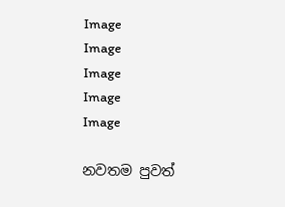Image
Image
Image
Image
Image

නවතම පුවත්